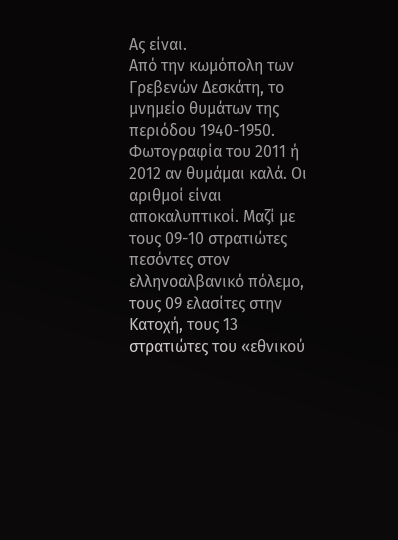Ας είναι.
Από την κωμόπολη των Γρεβενών Δεσκάτη, το μνημείο θυμάτων της περιόδου 1940-1950. Φωτογραφία του 2011 ή 2012 αν θυμάμαι καλά. Οι αριθμοί είναι αποκαλυπτικοί. Μαζί με τους 09-10 στρατιώτες πεσόντες στον ελληνοαλβανικό πόλεμο, τους 09 ελασίτες στην Κατοχή, τους 13 στρατιώτες του «εθνικού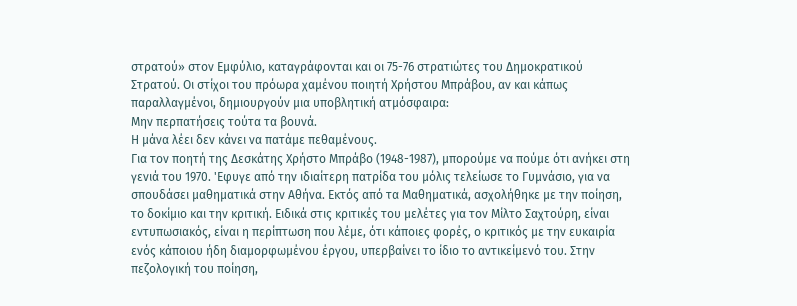στρατού» στον Εμφύλιο, καταγράφονται και οι 75-76 στρατιώτες του Δημοκρατικού Στρατού. Οι στίχοι του πρόωρα χαμένου ποιητή Χρήστου Μπράβου, αν και κάπως παραλλαγμένοι, δημιουργούν μια υποβλητική ατμόσφαιρα:
Μην περπατήσεις τούτα τα βουνά.
Η μάνα λέει δεν κάνει να πατάμε πεθαμένους.
Για τον ποητή της Δεσκάτης Χρήστο Μπράβο (1948-1987), μπορούμε να πούμε ότι ανήκει στη γενιά του 1970. 'Εφυγε από την ιδιαίτερη πατρίδα του μόλις τελείωσε το Γυμνάσιο, για να σπουδάσει μαθηματικά στην Αθήνα. Εκτός από τα Μαθηματικά, ασχολήθηκε με την ποίηση, το δοκίμιο και την κριτική. Ειδικά στις κριτικές του μελέτες για τον Μίλτο Σαχτούρη, είναι εντυπωσιακός, είναι η περίπτωση που λέμε, ότι κάποιες φορές, ο κριτικός με την ευκαιρία ενός κάποιου ήδη διαμορφωμένου έργου, υπερβαίνει το ίδιο το αντικείμενό του. Στην πεζολογική του ποίηση,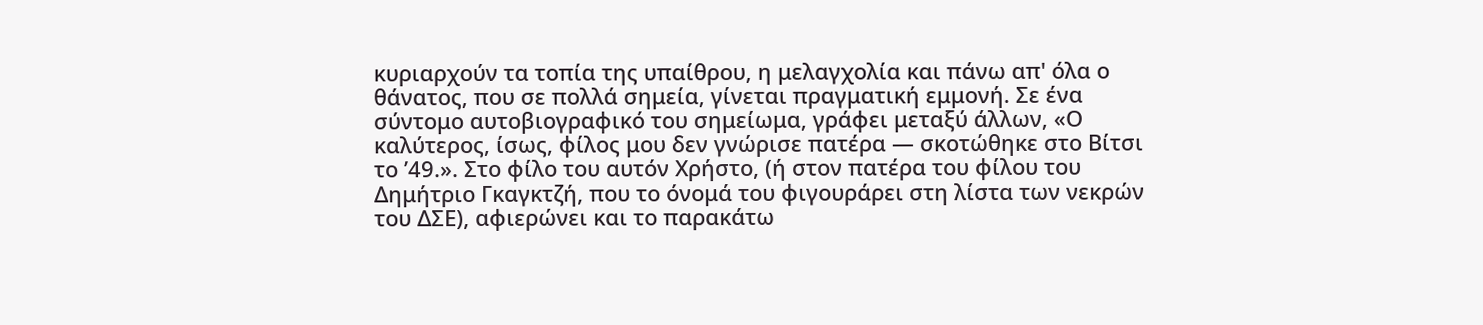κυριαρχούν τα τοπία της υπαίθρου, η μελαγχολία και πάνω απ' όλα ο θάνατος, που σε πολλά σημεία, γίνεται πραγματική εμμονή. Σε ένα σύντομο αυτοβιογραφικό του σημείωμα, γράφει μεταξύ άλλων, «Ο καλύτερος, ίσως, φίλος μου δεν γνώρισε πατέρα — σκοτώθηκε στο Βίτσι το ’49.». Στο φίλο του αυτόν Χρήστο, (ή στον πατέρα του φίλου του Δημήτριο Γκαγκτζή, που το όνομά του φιγουράρει στη λίστα των νεκρών του ΔΣΕ), αφιερώνει και το παρακάτω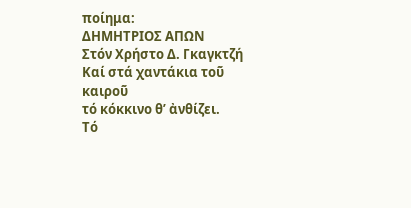ποίημα:
ΔΗΜΗΤΡΙΟΣ ΑΠΩΝ
Στόν Χρήστο Δ. Γκαγκτζή
Καί στά χαντάκια τοῦ καιροῦ
τό κόκκινο θʼ ἀνθίζει.
Τό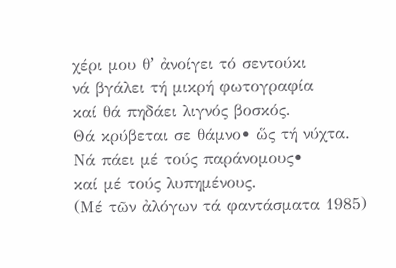χέρι μου θʼ ἀνοίγει τό σεντούκι
νά βγάλει τή μικρή φωτογραφία
καί θά πηδάει λιγνός βοσκός.
Θά κρύβεται σε θάμνο• ὥς τή νύχτα.
Νά πάει μέ τούς παράνομους•
καί μέ τούς λυπημένους.
(Μέ τῶν ἀλόγων τά φαντάσματα 1985)